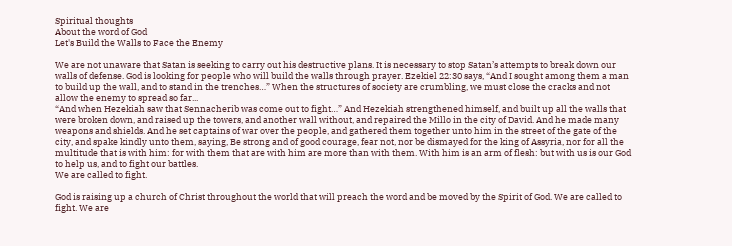Spiritual thoughts
About the word of God
Let's Build the Walls to Face the Enemy

We are not unaware that Satan is seeking to carry out his destructive plans. It is necessary to stop Satan’s attempts to break down our walls of defense. God is looking for people who will build the walls through prayer. Ezekiel 22:30 says, “And I sought among them a man to build up the wall, and to stand in the trenches…” When the structures of society are crumbling, we must close the cracks and not allow the enemy to spread so far...
“And when Hezekiah saw that Sennacherib was come out to fight…” And Hezekiah strengthened himself, and built up all the walls that were broken down, and raised up the towers, and another wall without, and repaired the Millo in the city of David. And he made many weapons and shields. And he set captains of war over the people, and gathered them together unto him in the street of the gate of the city, and spake kindly unto them, saying, Be strong and of good courage, fear not, nor be dismayed for the king of Assyria, nor for all the multitude that is with him: for with them that are with him are more than with them. With him is an arm of flesh: but with us is our God to help us, and to fight our battles.
We are called to fight.

God is raising up a church of Christ throughout the world that will preach the word and be moved by the Spirit of God. We are called to fight. We are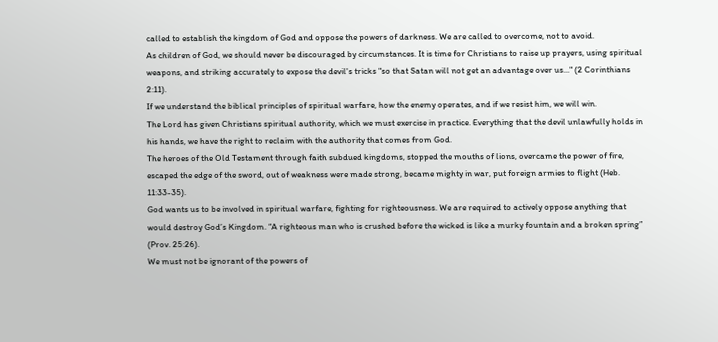called to establish the kingdom of God and oppose the powers of darkness. We are called to overcome, not to avoid.
As children of God, we should never be discouraged by circumstances. It is time for Christians to raise up prayers, using spiritual weapons, and striking accurately to expose the devil's tricks "so that Satan will not get an advantage over us..." (2 Corinthians 2:11).
If we understand the biblical principles of spiritual warfare, how the enemy operates, and if we resist him, we will win.
The Lord has given Christians spiritual authority, which we must exercise in practice. Everything that the devil unlawfully holds in his hands, we have the right to reclaim with the authority that comes from God.
The heroes of the Old Testament through faith subdued kingdoms, stopped the mouths of lions, overcame the power of fire, escaped the edge of the sword, out of weakness were made strong, became mighty in war, put foreign armies to flight (Heb. 11:33-35).
God wants us to be involved in spiritual warfare, fighting for righteousness. We are required to actively oppose anything that would destroy God’s Kingdom. “A righteous man who is crushed before the wicked is like a murky fountain and a broken spring” (Prov. 25:26).
We must not be ignorant of the powers of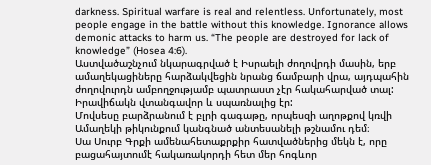darkness. Spiritual warfare is real and relentless. Unfortunately, most people engage in the battle without this knowledge. Ignorance allows demonic attacks to harm us. “The people are destroyed for lack of knowledge” (Hosea 4:6).
Աստվածաշնչում նկարագրված է Իսրաելի ժողովրդի մասին, երբ ամաղեկացիները հարձակվեցին նրանց ճամբարի վրա, այդպահին ժողովուրդն ամբողջությամբ պատրաստ չէր հակահարված տալ: Իրավիճակն վտանգավոր և սպառնալից էր:
Մովսեսը բարձրանում է բլրի գագաթը, որպեսզի աղոթքով կռվի Ամաղեկի թիկունքում կանգնած անտեսանելի թշնամու դեմ։
Սա Սուրբ Գրքի ամենահետաքրքիր հատվածներից մեկն է, որը բացահայտումէ հակառակորդի հետ մեր հոգևոր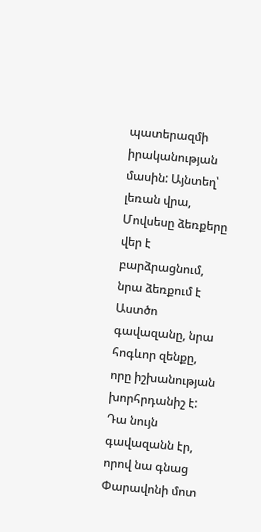պատերազմի իրականության մասին: Այնտեղ՝ լեռան վրա, Մովսեսը ձեռքերը վեր է բարձրացնում, նրա ձեռքում է Աստծո գավազանը, նրա հոգևոր զենքը, որը իշխանության խորհրդանիշ է: Դա նույն գավազանն էր, որով նա գնաց Փարավոնի մոտ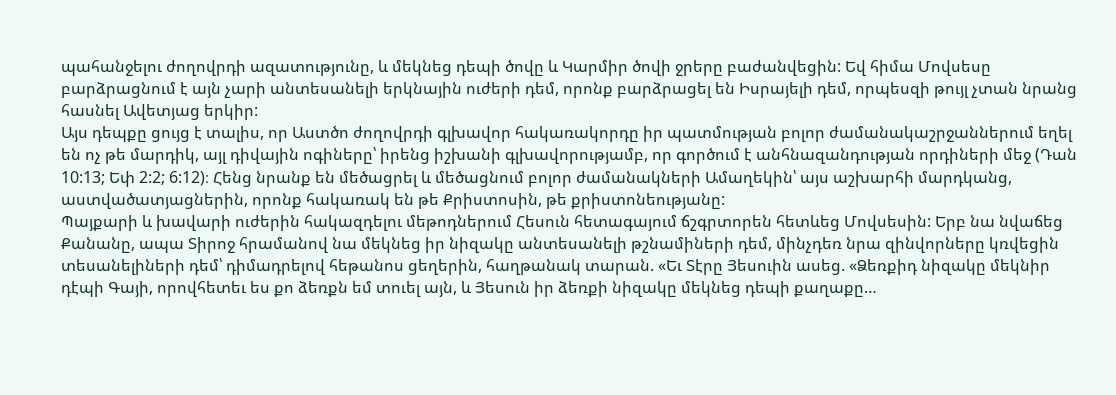պահանջելու ժողովրդի ազատությունը, և մեկնեց դեպի ծովը և Կարմիր ծովի ջրերը բաժանվեցին: Եվ հիմա Մովսեսը բարձրացնում է այն չարի անտեսանելի երկնային ուժերի դեմ, որոնք բարձրացել են Իսրայելի դեմ, որպեսզի թույլ չտան նրանց հասնել Ավետյաց երկիր:
Այս դեպքը ցույց է տալիս, որ Աստծո ժողովրդի գլխավոր հակառակորդը իր պատմության բոլոր ժամանակաշրջաններում եղել են ոչ թե մարդիկ, այլ դիվային ոգիները՝ իրենց իշխանի գլխավորությամբ, որ գործում է անհնազանդության որդիների մեջ (Դան 10:13; Եփ 2:2; 6:12)։ Հենց նրանք են մեծացրել և մեծացնում բոլոր ժամանակների Ամաղեկին՝ այս աշխարհի մարդկանց, աստվածատյացներին, որոնք հակառակ են թե Քրիստոսին, թե քրիստոնեությանը:
Պայքարի և խավարի ուժերին հակազդելու մեթոդներում Հեսուն հետագայում ճշգրտորեն հետևեց Մովսեսին: Երբ նա նվաճեց Քանանը, ապա Տիրոջ հրամանով նա մեկնեց իր նիզակը անտեսանելի թշնամիների դեմ, մինչդեռ նրա զինվորները կռվեցին տեսանելիների դեմ՝ դիմադրելով հեթանոս ցեղերին, հաղթանակ տարան. «Եւ Տէրը Յեսուին ասեց. «Ձեռքիդ նիզակը մեկնիր դէպի Գայի, որովհետեւ ես քո ձեռքն եմ տուել այն, և Յեսուն իր ձեռքի նիզակը մեկնեց դեպի քաղաքը…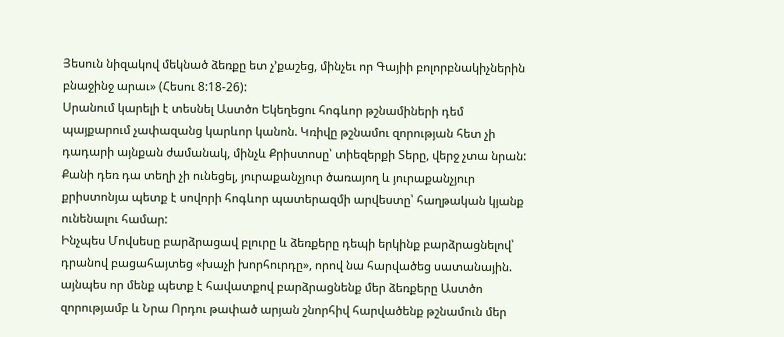Յեսուն նիզակով մեկնած ձեռքը ետ չ’քաշեց, մինչեւ որ Գայիի բոլորբնակիչներին բնաջինջ արաւ» (Հեսու 8:18-26):
Uրանում կարելի է տեսնել Աստծո Եկեղեցու հոգևոր թշնամիների դեմ պայքարում չափազանց կարևոր կանոն. Կռիվը թշնամու զորության հետ չի դադարի այնքան ժամանակ, մինչև Քրիստոսը՝ տիեզերքի Տերը, վերջ չտա նրան: Քանի դեռ դա տեղի չի ունեցել, յուրաքանչյուր ծառայող և յուրաքանչյուր քրիստոնյա պետք է սովորի հոգևոր պատերազմի արվեստը՝ հաղթական կյանք ունենալու համար:
Ինչպես Մովսեսը բարձրացավ բլուրը և ձեռքերը դեպի երկինք բարձրացնելով՝ դրանով բացահայտեց «խաչի խորհուրդը», որով նա հարվածեց սատանային. այնպես որ մենք պետք է հավատքով բարձրացնենք մեր ձեռքերը Աստծո զորությամբ և Նրա Որդու թափած արյան շնորհիվ հարվածենք թշնամուն մեր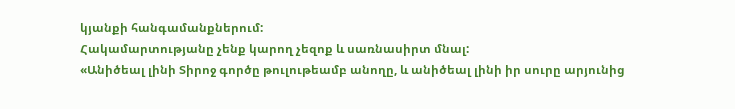կյանքի հանգամանքներում:
Հակամարտությանը չենք կարող չեզոք և սառնասիրտ մնալ:
«Անիծեալ լինի Տիրոջ գործը թուլութեամբ անողը, և անիծեալ լինի իր սուրը արյունից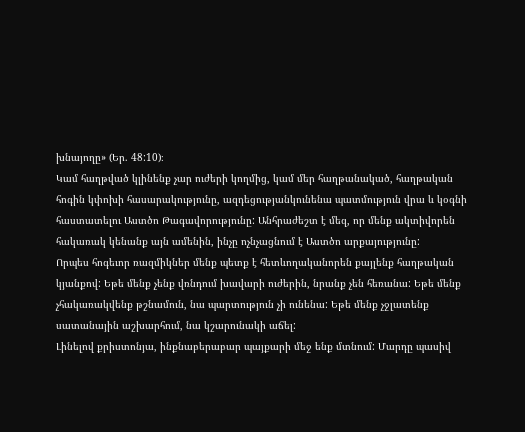խնայողը» (Եր. 48:10)։
Կամ հաղթված կլինենք չար ուժերի կողմից, կամ մեր հաղթանակած, հաղթական հոգին կփոխի հասարակությունը, ազդեցությանկունենա պատմություն վրա և կօգնի հաստատելու Աստծո Թագավորությունը: Անհրաժեշտ է մեզ, որ մենք ակտիվորեն հակառակ կենանք այն ամենին, ինչը ոչնչացնում է Աստծո արքայությունը:
Որպես հոգեւոր ռազմիկներ մենք պետք է հետևողականորեն քայլենք հաղթական կյանքով: Եթե մենք չենք վռնդում խավարի ուժերին, նրանք չեն հեռանա: Եթե մենք չհակառակվենք թշնամուն, նա պարտություն չի ունենա: Եթե մենք չջլատենք սատանային աշխարհում, նա կշարունակի աճել:
Լինելով քրիստոնյա, ինքնաբերաբար պայքարի մեջ ենք մտնում: Մարդը պասիվ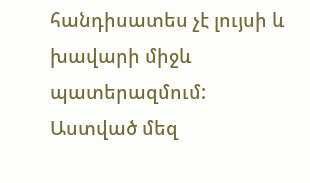հանդիսատես չէ լույսի և խավարի միջև պատերազմում: Աստված մեզ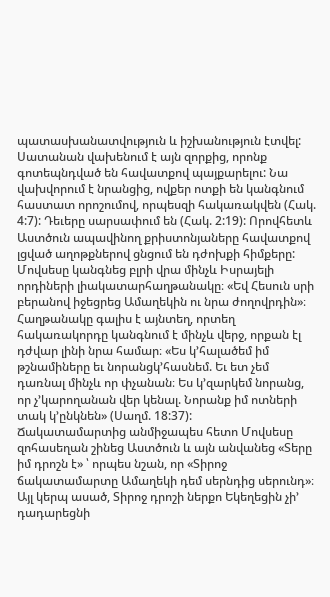պատասխանատվություն և իշխանություն էտվել:
Սատանան վախենում է այն զորքից, որոնք գոտեպնդված են հավատքով պայքարելու: Նա վախվորում է նրանցից, ովքեր ոտքի են կանգնում հաստատ որոշումով, որպեսզի հակառակվեն (Հակ. 4:7): Դեւերը սարսափում են (Հակ. 2:19): Որովհետև Աստծուն ապավինող քրիստոնյաները հավատքով լցված աղոթքներով ցնցում են դժոխքի հիմքերը:
Մովսեսը կանգնեց բլրի վրա մինչև Իսրայելի որդիների լիակատարհաղթանակը։ «Եվ Հեսուն սրի բերանով իջեցրեց Ամաղեկին ու նրա ժողովրդին»։ Հաղթանակը գալիս է այնտեղ, որտեղ հակառակորդը կանգնում է մինչև վերջ, որքան էլ դժվար լինի նրա համար։ «Ես կ’հալածեմ իմ թշնամիները եւ նորանցկ’հասնեմ. Եւ ետ չեմ դառնալ մինչև որ փչանան։ Ես կ’զարկեմ նորանց, որ չ’կարողանան վեր կենալ. Նորանք իմ ոտների տակ կ’ընկնեն» (Սաղմ. 18:37):
Ճակատամարտից անմիջապես հետո Մովսեսը զոհասեղան շինեց Աստծուն և այն անվանեց «Տերը իմ դրոշն է» ՝ որպես նշան, որ «Տիրոջ ճակատամարտը Ամաղեկի դեմ սերնդից սերունդ»։ Այլ կերպ ասած, Տիրոջ դրոշի ներքո Եկեղեցին չի’ դադարեցնի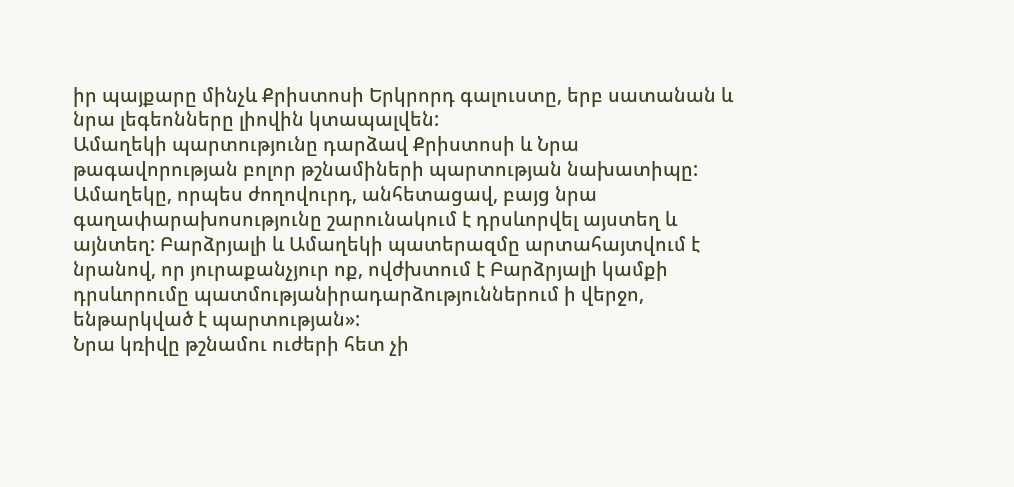իր պայքարը մինչև Քրիստոսի Երկրորդ գալուստը, երբ սատանան և նրա լեգեոնները լիովին կտապալվեն:
Ամաղեկի պարտությունը դարձավ Քրիստոսի և Նրա թագավորության բոլոր թշնամիների պարտության նախատիպը:
Ամաղեկը, որպես ժողովուրդ, անհետացավ, բայց նրա գաղափարախոսությունը շարունակում է դրսևորվել այստեղ և այնտեղ: Բարձրյալի և Ամաղեկի պատերազմը արտահայտվում է նրանով, որ յուրաքանչյուր ոք, ովժխտում է Բարձրյալի կամքի դրսևորումը պատմությանիրադարձություններում ի վերջո, ենթարկված է պարտության»:
Նրա կռիվը թշնամու ուժերի հետ չի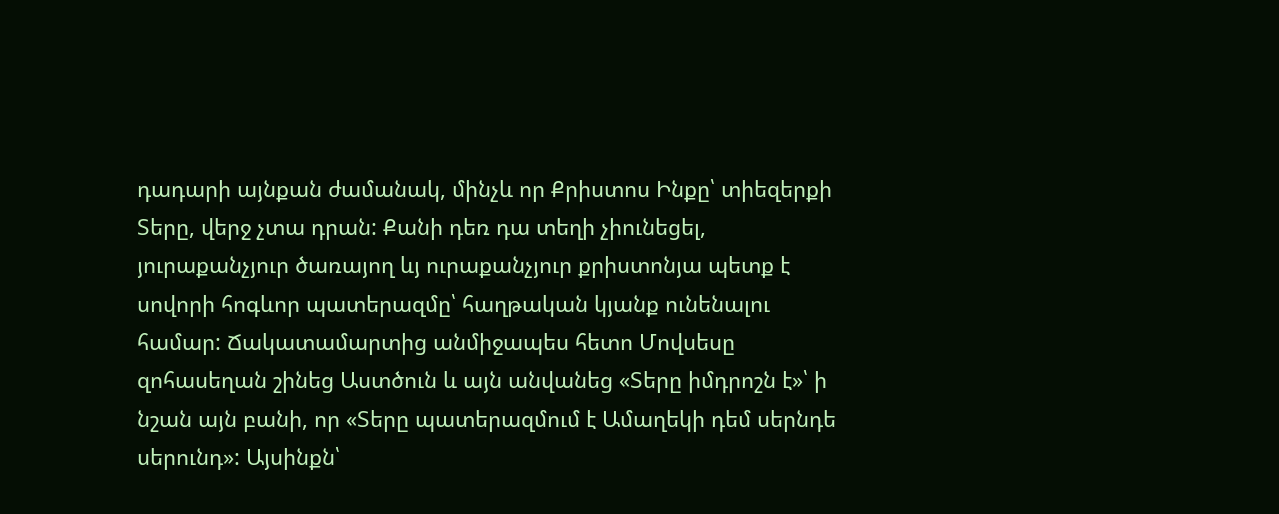դադարի այնքան ժամանակ, մինչև որ Քրիստոս Ինքը՝ տիեզերքի Տերը, վերջ չտա դրան: Քանի դեռ դա տեղի չիունեցել, յուրաքանչյուր ծառայող ևյ ուրաքանչյուր քրիստոնյա պետք է սովորի հոգևոր պատերազմը՝ հաղթական կյանք ունենալու համար: Ճակատամարտից անմիջապես հետո Մովսեսը զոհասեղան շինեց Աստծուն և այն անվանեց «Տերը իմդրոշն է»՝ ի նշան այն բանի, որ «Տերը պատերազմում է Ամաղեկի դեմ սերնդե սերունդ»: Այսինքն՝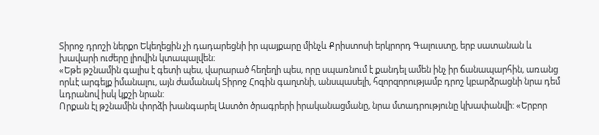Տիրոջ դրոշի ներքո Եկեղեցին չի դադարեցնի իր պայքարը մինչև Քրիստոսի երկրորդ Գալուստը, երբ սատանան և խավարի ուժերը լիովին կտապալվեն։
«Եթե թշնամին գալիս է գետի պես, վարարած հեղեղի պես, որը սպառնում է քանդել ամեն ինչ իր ճանապարհին, առանց որևէ արգելք իմանալու, այն ժամանակ Տիրոջ Հոգին գաղտնի, անսպասելի, հզորզորությամբ դրոշ կբարձրացնի նրա դեմ ևդրանով իսկ կքշի նրան:
Որքան էլ թշնամին փորձի խանգարել Աստծո ծրագրերի իրականացմանը, նրա մտադրությունը կխափանվի: «Երբոր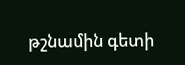թշնամին գետի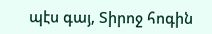պէս գայ, Տիրոջ հոգին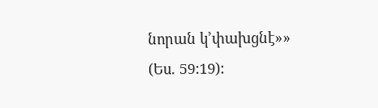նորան կ’փախցնէ»» (Ես. 59:19):